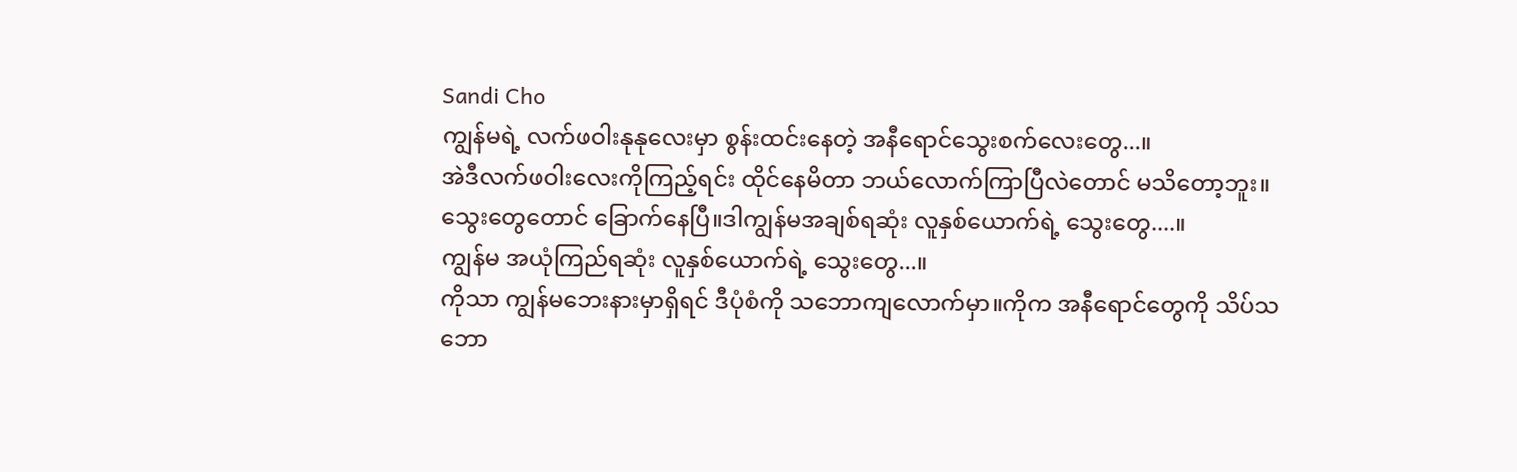Sandi Cho
ကျွန်မရဲ့ လက်ဖဝါးနုနုလေးမှာ စွန်းထင်းနေတဲ့ အနီရောင်သွေးစက်လေးတွေ...။
အဲဒီလက်ဖဝါးလေးကိုကြည့်ရင်း ထိုင်နေမိတာ ဘယ်လောက်ကြာပြီလဲတောင် မသိတော့ဘူး။သွေးတွေတောင် ခြောက်နေပြီ။ဒါကျွန်မအချစ်ရဆုံး လူနှစ်ယောက်ရဲ့ သွေးတွေ....။
ကျွန်မ အယုံကြည်ရဆုံး လူနှစ်ယောက်ရဲ့ သွေးတွေ...။
ကိုသာ ကျွန်မဘေးနားမှာရှိရင် ဒီပုံစံကို သဘောကျလောက်မှာ။ကိုက အနီရောင်တွေကို သိပ်သဘော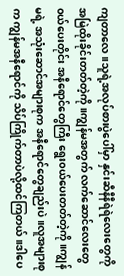ကျတာလေ။သူရဲ့အလုပ်စားပွဲပေါ်မှာ နှင်းဆီနီနီရဲရဲလေးတွေကို အမြဲထိုးခိုင်းတတ်တဲ့ကို။ကျွန်မအတွက် လက်ဆောင်လေးတွေ ၀ယ်ပေးတိုင်း အနီရောင်တွေကြီး ရွေး၀ယ်ပေးတတ်တဲ့ကို။ကျွန်မရဲ့ အသုံးဆောင်အများစုက အနီရောင်တွေချည်းပဲ။လူအများစုက ကျွန်မအနီရောင်ကို သိပ်ကြိုက်တာပဲလို့ထင်ကြတယ်။ဒါပေ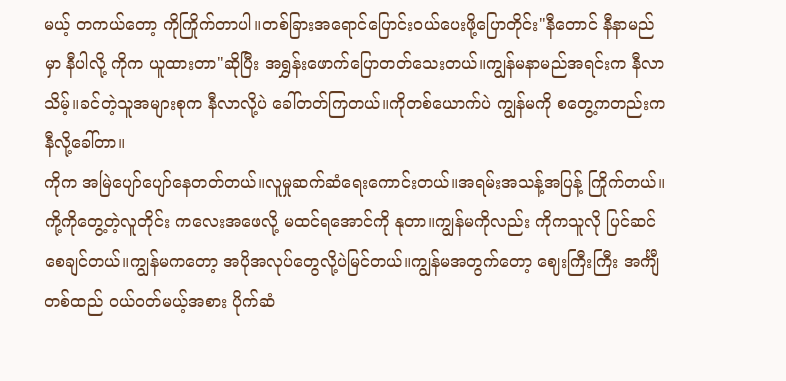မယ့် တကယ်တော့ ကိုကြိုက်တာပါ။တစ်ခြားအရောင်ပြောင်း၀ယ်ပေးဖို့ပြောတိုင်း"နီတောင် နီနာမည်မှာ နီပါလို့ ကိုက ယူထားတာ"ဆိုပြီး အရွှန်းဖောက်ပြောတတ်သေးတယ်။ကျွန်မနာမည်အရင်းက နီလာသိမ့်။ခင်တဲ့သူအများစုက နီလာလို့ပဲ ခေါ်တတ်ကြတယ်။ကိုတစ်ယောက်ပဲ ကျွန်မကို စတွေ့ကတည်းကနီလို့ခေါ်တာ။
ကိုက အမြဲပျော်ပျော်နေတတ်တယ်။လူမှုဆက်ဆံရေးကောင်းတယ်။အရမ်းအသန့်အပြန့် ကြိုက်တယ်။ကို့ကိုတွေ့တဲ့လူတိုင်း ကလေးအဖေလို့ မထင်ရအောင်ကို နုတာ။ကျွန်မကိုလည်း ကိုကသူလို ပြင်ဆင်စေချင်တယ်။ကျွန်မကတော့ အပိုအလုပ်တွေလို့ပဲမြင်တယ်။ကျွန်မအတွက်တော့ ဈေးကြီးကြီး အင်္ကျီတစ်ထည် ၀ယ်၀တ်မယ့်အစား ပိုက်ဆံ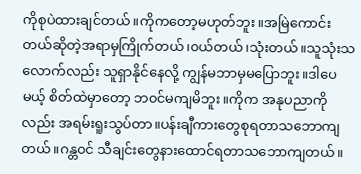ကိုစုပဲထားချင်တယ်။ကိုကတော့မဟုတ်ဘူး။အမြဲကောင်းတယ်ဆိုတဲ့အရာမှကြိုက်တယ်၊၀ယ်တယ်၊သုံးတယ်။သူသုံးသလောက်လည်း သူရှာနိုင်နေလို့ ကျွန်မဘာမှမပြောဘူး။ဒါပေမယ့် စိတ်ထဲမှာတော့ ဘ၀င်မကျမိဘူး။ကိုက အနုပညာကိုလည်း အရမ်းရူးသွပ်တာ။ပန်းချီကားတွေစုရတာသဘောကျတယ်။ဂန္တ၀င် သီချင်းတွေနားထောင်ရတာသဘောကျတယ်။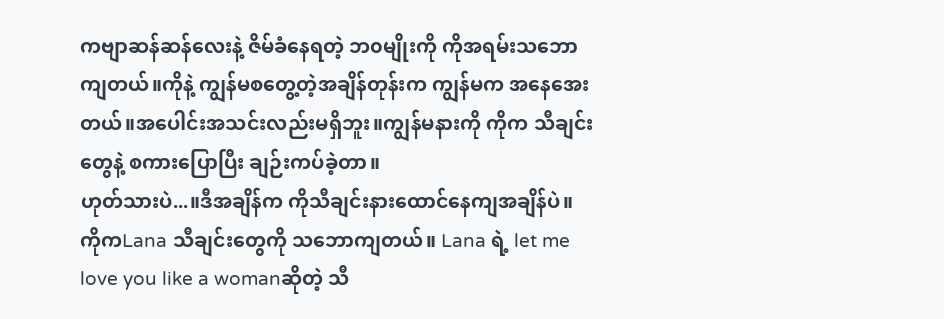ကဗျာဆန်ဆန်လေးနဲ့ ဇိမ်ခံနေရတဲ့ ဘ၀မျိုးကို ကိုအရမ်းသဘောကျတယ်။ကိုနဲ့ ကျွန်မစတွေ့တဲ့အချိန်တုန်းက ကျွန်မက အနေအေးတယ်။အပေါင်းအသင်းလည်းမရှိဘူး။ကျွန်မနားကို ကိုက သီချင်းတွေနဲ့ စကားပြောပြီး ချဉ်းကပ်ခဲ့တာ။
ဟုတ်သားပဲ...။ဒီအချိန်က ကိုသီချင်းနားထောင်နေကျအချိန်ပဲ။ကိုကLana သီချင်းတွေကို သဘောကျတယ်။ Lana ရဲ့ let me love you like a womanဆိုတဲ့ သီ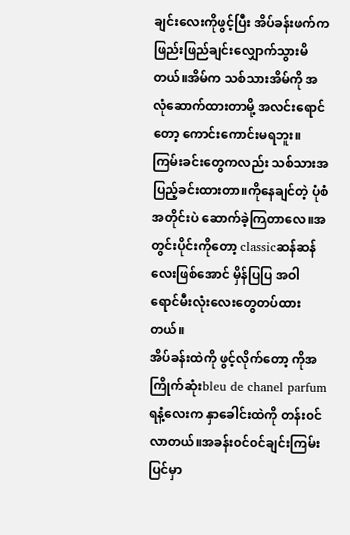ချင်းလေးကိုဖွင့်ပြီး အိပ်ခန်းဖက်က ဖြည်းဖြည်ချင်းလျှောက်သွားမိတယ်။အိမ်က သစ်သားအိမ်ကို အလုံဆောက်ထားတာမို့ အလင်းရောင်တော့ ကောင်းကောင်းမရဘူး။ကြမ်းခင်းတွေကလည်း သစ်သားအပြည့်ခင်းထားတာ။ကိုနေချင်တဲ့ ပုံစံအတိုင်းပဲ ဆောက်ခဲ့ကြတာလေ။အတွင်းပိုင်းကိုတော့ classicဆန်ဆန်လေးဖြစ်အောင် မှိန်ပြပြ အဝါရောင်မီးလုံးလေးတွေတပ်ထားတယ်။
အိပ်ခန်းထဲကို ဖွင့်လိုက်တော့ ကိုအကြိုက်ဆုံးbleu de chanel parfumရနံ့လေးက နှာခေါင်းထဲကို တန်း၀င်လာတယ်။အခန်း၀င်၀င်ချင်းကြမ်းပြင်မှာ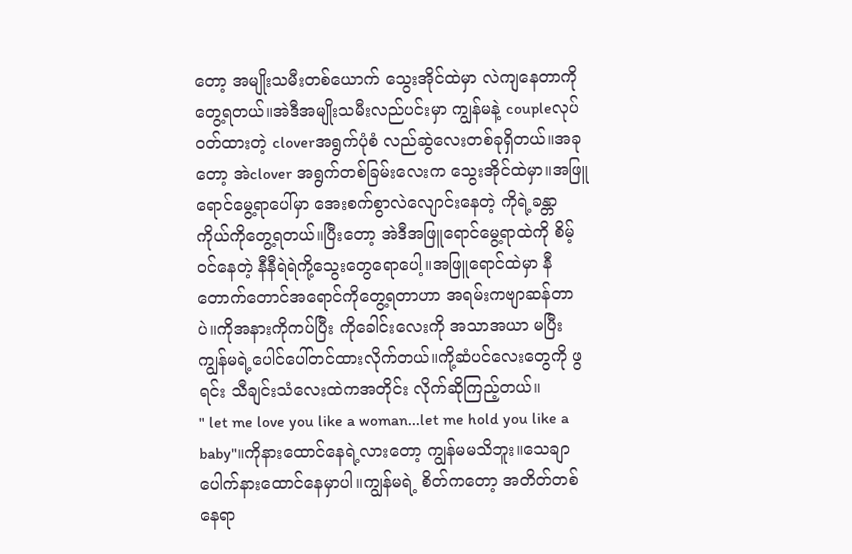တော့ အမျိုးသမီးတစ်ယောက် သွေးအိုင်ထဲမှာ လဲကျနေတာကို တွေ့ရတယ်။အဲဒီအမျိုးသမီးလည်ပင်းမှာ ကျွန်မနဲ့ coupleလုပ်၀တ်ထားတဲ့ cloverအရွက်ပုံစံ လည်ဆွဲလေးတစ်ခုရှိတယ်။အခုတော့ အဲclover အရွက်တစ်ခြမ်းလေးက သွေးအိုင်ထဲမှာ။အဖြူရောင်မွေ့ရာပေါ်မှာ အေးစက်စွာလဲလျောင်းနေတဲ့ ကိုရဲ့ခန္တာကိုယ်ကိုတွေ့ရတယ်။ပြီးတော့ အဲဒီအဖြူရောင်မွေ့ရာထဲကို စိမ့်၀င်နေတဲ့ နီနီရဲရဲကို့သွေးတွေရောပေါ့။အဖြူရောင်ထဲမှာ နီတောက်တောင်အရောင်ကိုတွေ့ရတာဟာ အရမ်းကဗျာဆန်တာပဲ။ကိုအနားကိုကပ်ပြီး ကိုခေါင်းလေးကို အသာအယာ မပြီး ကျွန်မရဲ့ပေါင်ပေါ်တင်ထားလိုက်တယ်။ကို့ဆံပင်လေးတွေကို ဖွရင်း သီချင်းသံလေးထဲကအတိုင်း လိုက်ဆိုကြည့်တယ်။
" let me love you like a woman...let me hold you like a baby"။ကိုနားထောင်နေရဲ့လားတော့ ကျွန်မမသိဘူး။သေချာပေါက်နားထောင်နေမှာပါ။ကျွန်မရဲ့ စိတ်ကတော့ အတိတ်တစ်နေရာ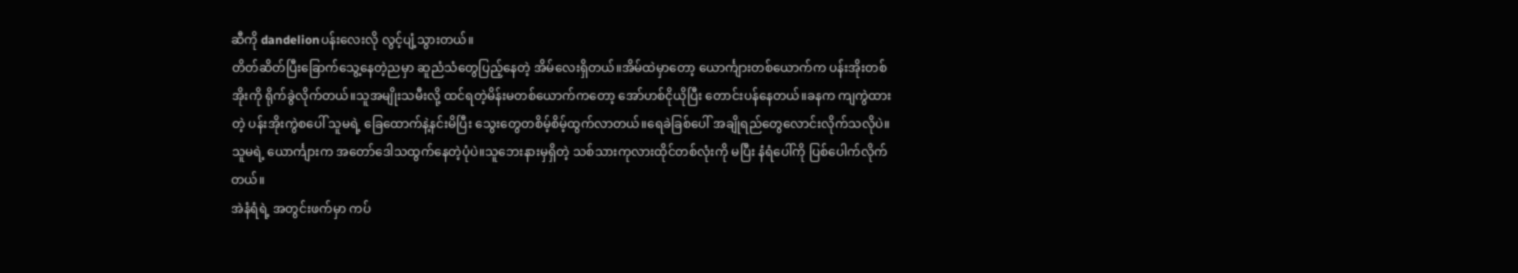ဆီကို dandelionပန်းလေးလို လွင့်ပျံ့သွားတယ်။
တိတ်ဆိတ်ပြီးခြောက်သွေ့နေတဲ့ညမှာ ဆူညံသံတွေပြည့်နေတဲ့ အိမ်လေးရှိတယ်။အိမ်ထဲမှာတော့ ယောင်္ကျားတစ်ယောက်က ပန်းအိုးတစ်အိုးကို ရိုက်ခွဲလိုက်တယ်။သူအမျိုးသမီးလို့ ထင်ရတဲ့မိန်းမတစ်ယောက်ကတော့ အော်ဟစ်ငိုယိုပြီး တောင်းပန်နေတယ်။ခနက ကျကွဲထားတဲ့ ပန်းအိုးကွဲစပေါ် သူမရဲ့ ခြေထောက်နဲ့နင်းမိပြီး သွေးတွေတစိမ့်စိမ့်ထွက်လာတယ်။ရေခဲခြစ်ပေါ် အချိုရည်တွေလောင်းလိုက်သလိုပဲ။သူမရဲ့ ယောင်္ကျားက အတော်ဒေါသထွက်နေတဲ့ပုံပဲ။သူဘေးနားမှရှိတဲ့ သစ်သားကုလားထိုင်တစ်လုံးကို မပြီး နံရံပေါ်ကို ပြစ်ပေါက်လိုက်တယ်။
အဲနံရံရဲ့ အတွင်းဖက်မှာ ကပ်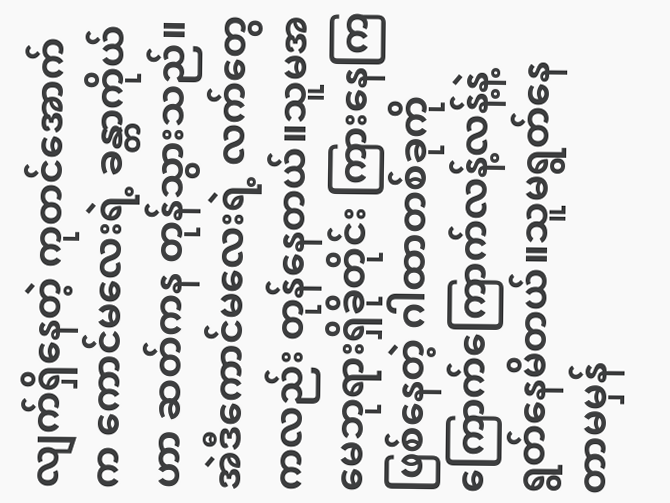လျက်ရှိနေတဲ့ ကုတင်အောက်က ကောင်မလေးရဲ့ ခန္တာကိုယ်ဟာ ဆတ်ကန တုန်သွားသည်။အဲဒီကောင်မလေးရဲ့ လက်တွေကလည်း တုန်နေတယ်။သူမအမေဘုရားရှိခိုတိုင်း ကြားနေကြဖြစ်နေတဲ့ ဂါထာတစ်ခုကို ကြောက်ကြောက်လန့်လန့်နဲ့ ရွတ်နေမိတယ်။သူမရွတ်နေတာမမှန်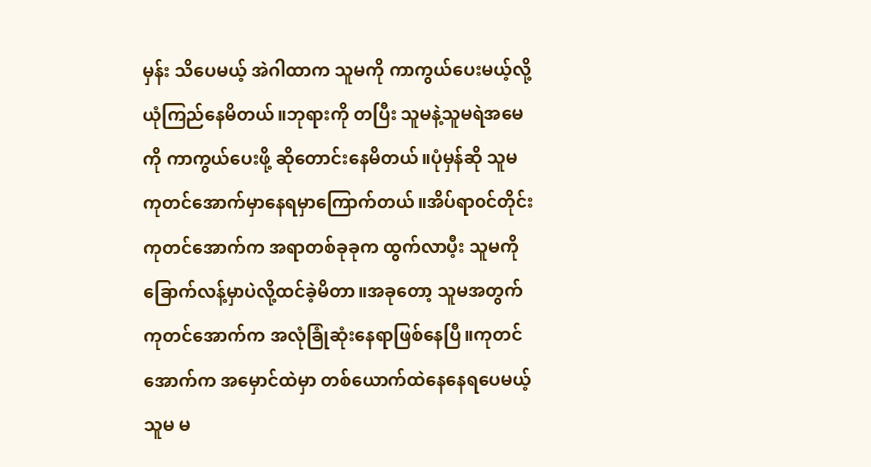မှန်း သိပေမယ့် အဲဂါထာက သူမကို ကာကွယ်ပေးမယ့်လို့ ယုံကြည်နေမိတယ်။ဘုရားကို တပြီး သူမနဲ့သူမရဲအမေကို ကာကွယ်ပေးဖို့ ဆိုတောင်းနေမိတယ်။ပုံမှန်ဆို သူမ ကုတင်အောက်မှာနေရမှာကြောက်တယ်။အိပ်ရာ၀င်တိုင်း ကုတင်အောက်က အရာတစ်ခုခုက ထွက်လာပီ့း သူမကို ခြောက်လန့်မှာပဲလို့ထင်ခဲ့မိတာ။အခုတော့ သူမအတွက် ကုတင်အောက်က အလုံခြုံဆုံးနေရာဖြစ်နေပြီ။ကုတင်အောက်က အမှောင်ထဲမှာ တစ်ယောက်ထဲနေနေရပေမယ့် သူမ မ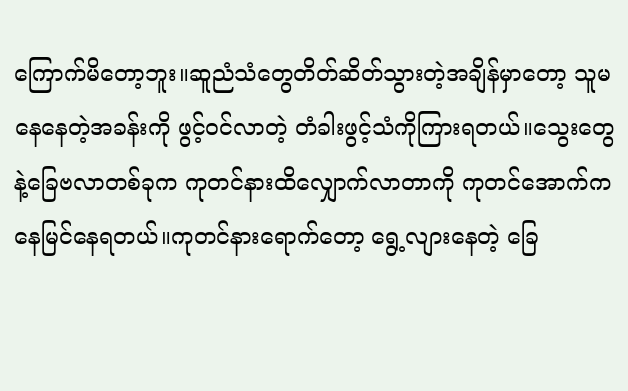ကြောက်မိတော့ဘူး။ဆူညံသံတွေတိတ်ဆိတ်သွားတဲ့အချိန်မှာတော့ သူမနေနေတဲ့အခန်းကို ဖွင့်၀င်လာတဲ့ တံခါးဖွင့်သံကိုကြားရတယ်။သွေးတွေနဲ့ခြေဗလာတစ်ခုက ကုတင်နားထိလျှောက်လာတာကို ကုတင်အောက်ကနေမြင်နေရတယ်။ကုတင်နားရောက်တော့ ရွေ့လျားနေတဲ့ ခြေ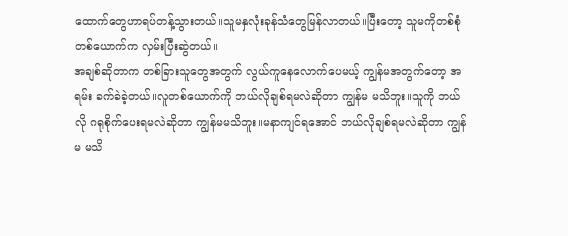ထောက်တွေဟာရပ်တန့်သွားတယ်။သူမနှလုံးခုန်သံတွေမြန်လာတယ်။ပြီးတော့ သူမကိုတစ်စုံတစ်ယောက်က လှမ်းပြီးဆွဲတယ်။
အချစ်ဆိုတာက တစ်ခြားသူတွေအတွက် လွယ်ကူနေလောက်ပေမယ့် ကျွန်မအတွက်တော့ အရမ်း ခက်ခဲခဲ့တယ်။လူတစ်ယောက်ကို ဘယ်လိုချစ်ရမလဲဆိုတာ ကျွန်မ မသိဘူး။သူကို ဘယ်လို ဂရုစိုက်ပေးရမလဲဆိုတာ ကျွန်မမသိဘူး။မနာကျင်ရအောင် ဘယ်လိုချစ်ရမလဲဆိုတာ ကျွန်မ မသိ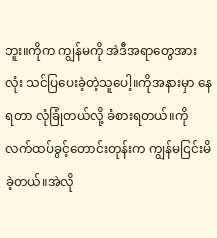ဘူး။ကိုက ကျွန်မကို အဲဒီအရာတွေအားလုံး သင်ပြပေးခဲ့တဲ့သူပေါ့။ကိုအနားမှာ နေရတာ လုံခြုံတယ်လို့ ခံစားရတယ်။ကိုလက်ထပ်ခွင့်တောင်းတုန်းက ကျွန်မငြင်းမိခဲ့တယ်။အဲလို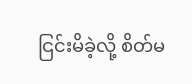ငြင်းမိခဲ့လို့ စိတ်မ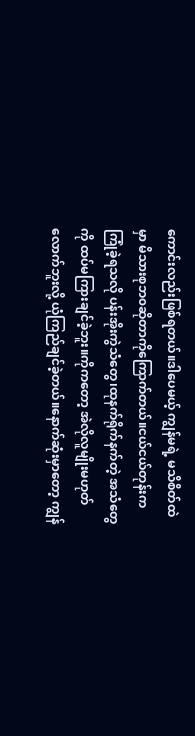ကောင်းလည်းဖြစ်ရတယ်။ဒါပေမယ့် ကျွန်မရဲ့ မသိစိတ်ထဲမှာ မိသားစုဘ၀ဆိုတာကိုကြောက်တယ်။ငယ်ငယ်တုန်းက ကြုံခဲ့ရသလို ပန်းအိုးကွဲသံတွေ၊ထုနက်ရိုက်နက်တဲ့ အသံတွေကို ထပ်မကြားချင်ခဲ့ဘူး။ကိုကတော့ အဲလိုလူမျိုးမဟုတ်လောက်ဘူးလို့ ယုံကြည်ချင်ခဲ့တယ်။နောက်ဆုံးမှာတော့ ကျွန်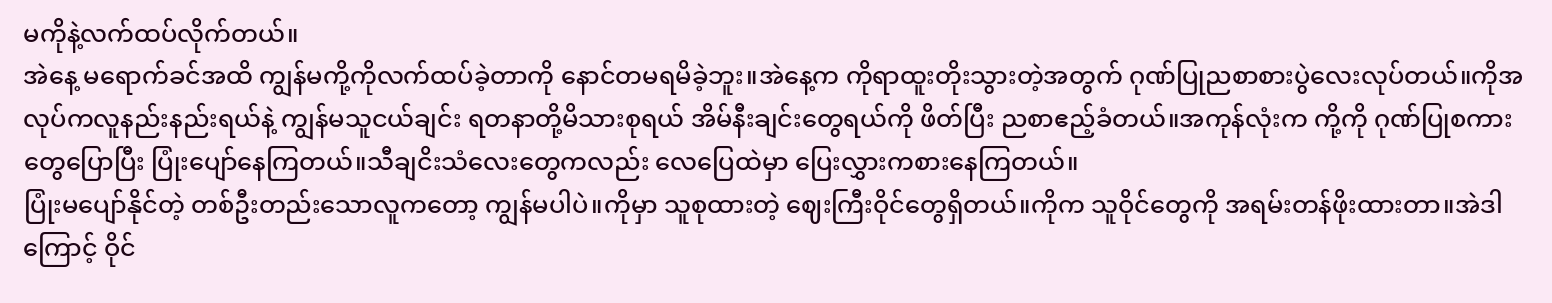မကိုနဲ့လက်ထပ်လိုက်တယ်။
အဲနေ့ မရောက်ခင်အထိ ကျွန်မကို့ကိုလက်ထပ်ခဲ့တာကို နောင်တမရမိခဲ့ဘူး။အဲနေ့က ကိုရာထူးတိုးသွားတဲ့အတွက် ဂုဏ်ပြုညစာစားပွဲလေးလုပ်တယ်။ကိုအလုပ်ကလူနည်းနည်းရယ်နဲ့ ကျွန်မသူငယ်ချင်း ရတနာတို့မိသားစုရယ် အိမ်နီးချင်းတွေရယ်ကို ဖိတ်ပြီး ညစာဧည့်ခံတယ်။အကုန်လုံးက ကို့ကို ဂုဏ်ပြုစကားတွေပြောပြီး ပြုံးပျော်နေကြတယ်။သီချငိးသံလေးတွေကလည်း လေပြေထဲမှာ ပြေးလွှားကစားနေကြတယ်။
ပြုံးမပျော်နိုင်တဲ့ တစ်ဦးတည်းသောလူကတော့ ကျွန်မပါပဲ။ကိုမှာ သူစုထားတဲ့ ဈေးကြီးဝိုင်တွေရှိတယ်။ကိုက သူဝိုင်တွေကို အရမ်းတန်ဖိုးထားတာ။အဲဒါကြောင့် ဝိုင်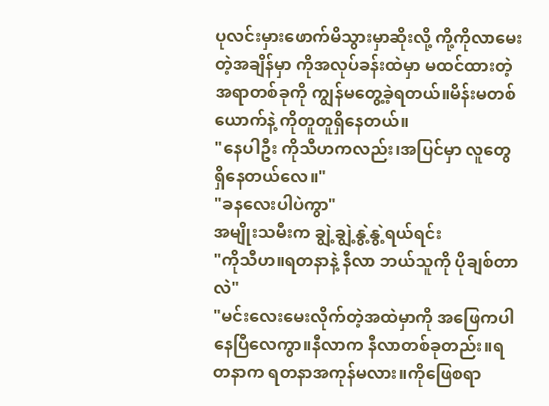ပုလင်းမှားဖောက်မိသွားမှာဆိုးလို့ ကို့ကိုလာမေးတဲ့အချိန်မှာ ကိုအလုပ်ခန်းထဲမှာ မထင်ထားတဲ့အရာတစ်ခုကို ကျွန်မတွေ့ခဲ့ရတယ်။မိန်းမတစ်ယောက်နဲ့ ကိုတူတူရှိနေတယ်။
"နေပါဦး ကိုသီဟကလည်း၊အပြင်မှာ လူတွေရှိနေတယ်လေ။"
"ခနလေးပါပဲကွာ"
အမျိုးသမီးက ချွဲ့ချွဲ့နွဲ့နွဲ့ရယ်ရင်း
"ကိုသီဟ။ရတနာနဲ့ နီလာ ဘယ်သူကို ပိုချစ်တာလဲ"
"မင်းလေးမေးလိုက်တဲ့အထဲမှာကို အဖြေကပါနေပြီလေကွာ။နီလာက နီလာတစ်ခုတည်း။ရတနာက ရတနာအကုန်မလား။ကိုဖြေစရာ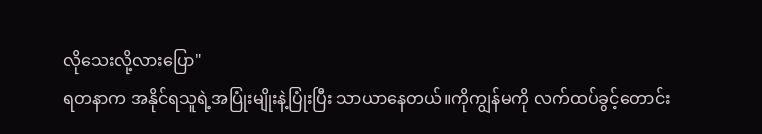လိုသေးလို့လားပြော"
ရတနာက အနိုင်ရသူရဲ့အပြုံးမျိုးနဲ့ပြုံးပြီး သာယာနေတယ်။ကိုကျွန်မကို လက်ထပ်ခွင့်တောင်း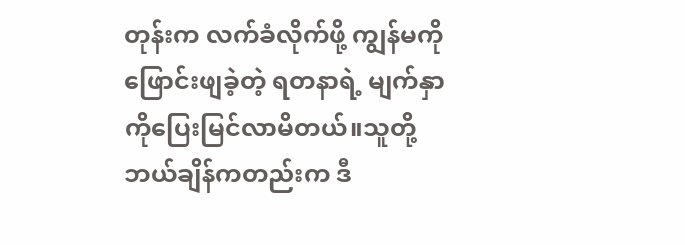တုန်းက လက်ခံလိုက်ဖို့ ကျွန်မကို ဖြောင်းဖျခဲ့တဲ့ ရတနာရဲ့ မျက်နှာကိုပြေးမြင်လာမိတယ်။သူတို့ ဘယ်ချိန်ကတည်းက ဒီ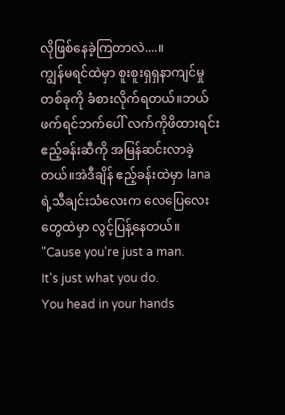လိုဖြစ်နေခဲ့ကြတာလဲ....။
ကျွန်မရင်ထဲမှာ စူးစူးရှရှနာကျင်မှုတစ်ခုကို ခံစားလိုက်ရတယ်။ဘယ်ဖက်ရင်ဘက်ပေါ် လက်ကိုဖိထားရင်း ဧည့်ခန်းဆီကို အမြန်ဆင်းလာခဲ့တယ်။အဲဒီချိန် ဧည့်ခန်းထဲမှာ lanaရဲ့သီချင်းသံလေးက လေပြေလေးတွေထဲမှာ လွင့်ပြန့်နေတယ်။
"Cause you're just a man.
It's just what you do.
You head in your hands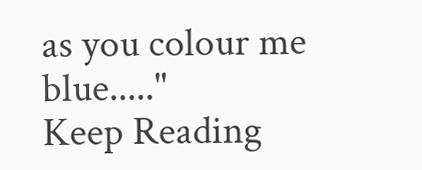as you colour me blue....."
Keep Reading